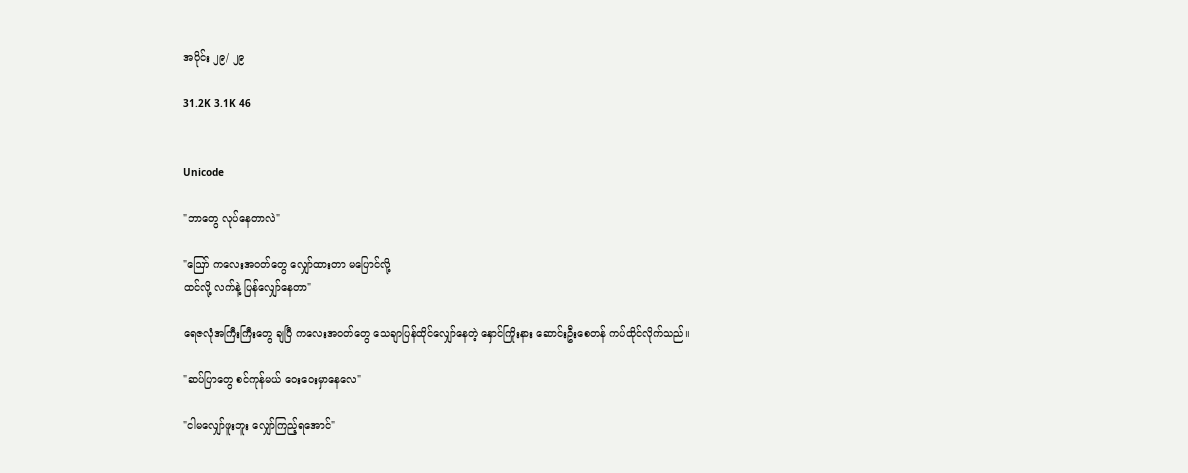အပိုင်း ၂၉/ ၂၉

31.2K 3.1K 46


Unicode

"ဘာတွေ လုပ်နေတာလဲ"

"ဪ ကလေးအဝတ်တွေ လျှော်ထားတာ မပြောင်လို့
ထင်လို့ လက်နဲ့ ပြန်လျှော်နေတာ"

ရေဇလုံအကြီးကြီးတွေ ချပြီ ကလေးအဝတ်တွေ သေချာပြန်ထိုင်လျှော်နေတဲ့ နှောင်ကြိုးနား ဆောင်းဦးစေတန် ကပ်ထိုင်လိုက်သည်။

"ဆပ်ပြာတွေ စင်ကုန်မယ် ဝေးဝေးမှာနေလေ"

"ငါမလျှော်ဖူးဘူး လျှော်ကြည့်ရအောင်"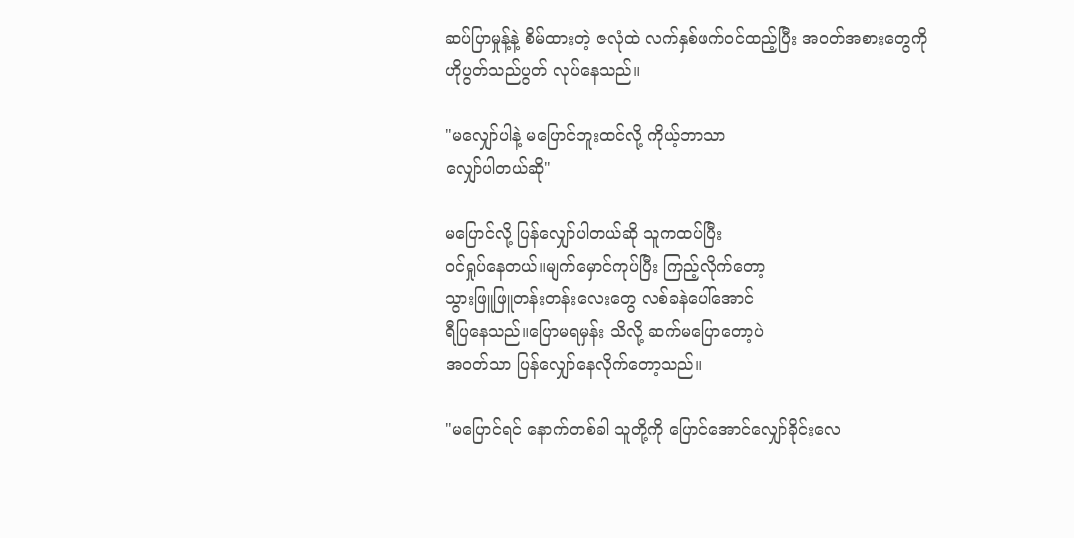ဆပ်ပြာမှုန့်နဲ့ စိမ်ထားတဲ့ ဇလုံထဲ လက်နှစ်ဖက်ဝင်ထည့်ပြီး အဝတ်အစားတွေကို
ဟိုပွတ်သည်ပွတ် လုပ်နေသည်။

"မလျှော်ပါနဲ့ မပြောင်ဘူးထင်လို့ ကိုယ့်ဘာသာ
လျှော်ပါတယ်ဆို"

မပြောင်လို့ ပြန်လျှော်ပါတယ်ဆို သူကထပ်ပြီး
ဝင်ရှုပ်နေတယ်။မျက်မှောင်ကုပ်ပြီး ကြည့်လိုက်တော့
သွားဖြူဖြူတန်းတန်းလေးတွေ လစ်ခနဲပေါ်အောင်
ရီပြနေသည်။ပြောမရမှန်း သိလို့ ဆက်မပြောတော့ပဲ
အဝတ်သာ ပြန်လျှော်နေလိုက်တော့သည်။

"မပြောင်ရင် နောက်တစ်ခါ သူတို့ကို ပြောင်အောင်လျှော်ခိုင်းလေ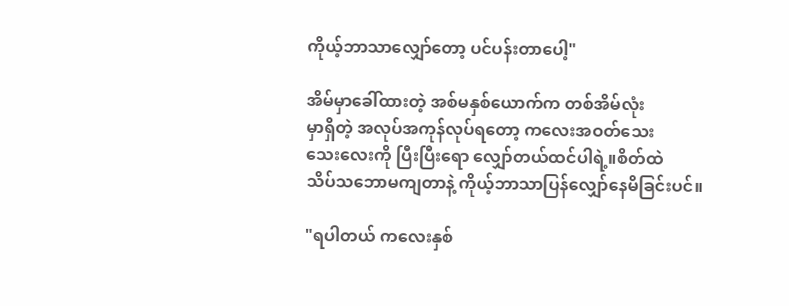ကိုယ့်ဘာသာလျှော်တော့ ပင်ပန်းတာပေါ့"

အိမ်မှာခေါ်ထားတဲ့ အစ်မနှစ်ယောက်က တစ်အိမ်လုံး
မှာရှိတဲ့ အလုပ်အကုန်လုပ်ရတော့ ကလေးအဝတ်သေး
သေးလေးကို ပြီးပြီးရော လျှော်တယ်ထင်ပါရဲ့။စိတ်ထဲ
သိပ်သဘောမကျတာနဲ့ ကိုယ့်ဘာသာပြန်လျှော်နေမိခြင်းပင်။

"ရပါတယ် ကလေးနှစ်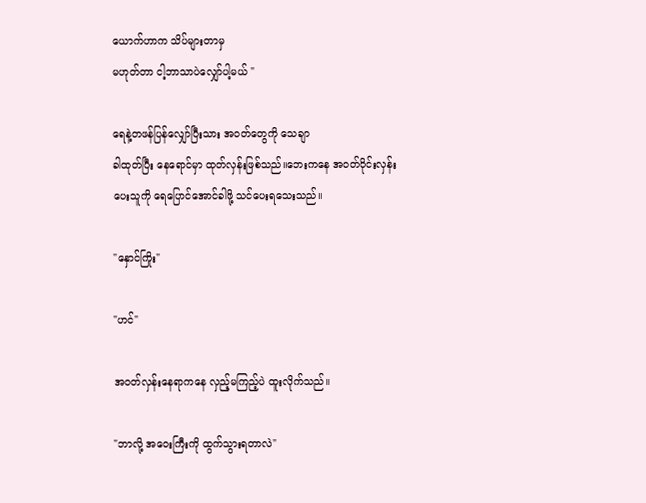ယောက်ဟာက သိပ်များတာမှ
မဟုတ်တာ ငါ့ဘာသာပဲလျှော်ပါ့မယ် "

ရေနဲ့တဖန်ပြန်လျှော်ပြီးသား အဝတ်တွေကို သေချာ
ခါထုတ်ပြီး နေရောင်မှာ ထုတ်လှန်းဖြစ်သည်။ဘေးကနေ အဝတ်ဝိုင်းလှန်း
ပေးသူကို ရေပြောင်အောင်ခါဖို့ သင်ပေးရသေးသည်။

"နှောင်ကြိုး"

"ဟင်"

အဝတ်လှန်းနေရာကနေ လှည့်မကြည့်ပဲ ထူးလိုက်သည်။

"ဘာလို့ အဝေးကြီးကို ထွက်သွားရတာလဲ"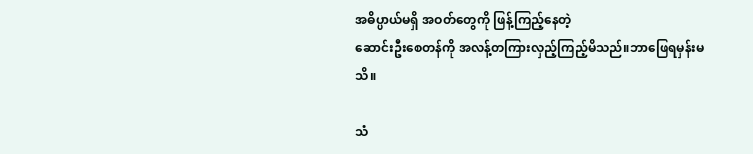အဓိပ္ပာယ်မရှိ အဝတ်တွေကို ဖြန့်ကြည့်နေတဲ့
ဆောင်းဦးစေတန်ကို အလန့်တကြားလှည့်ကြည့်မိသည်။ဘာဖြေရမှန်းမသိ။

သံ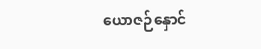ယောဇဉ်နှောင်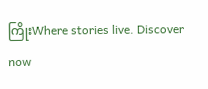ကြိုးWhere stories live. Discover now